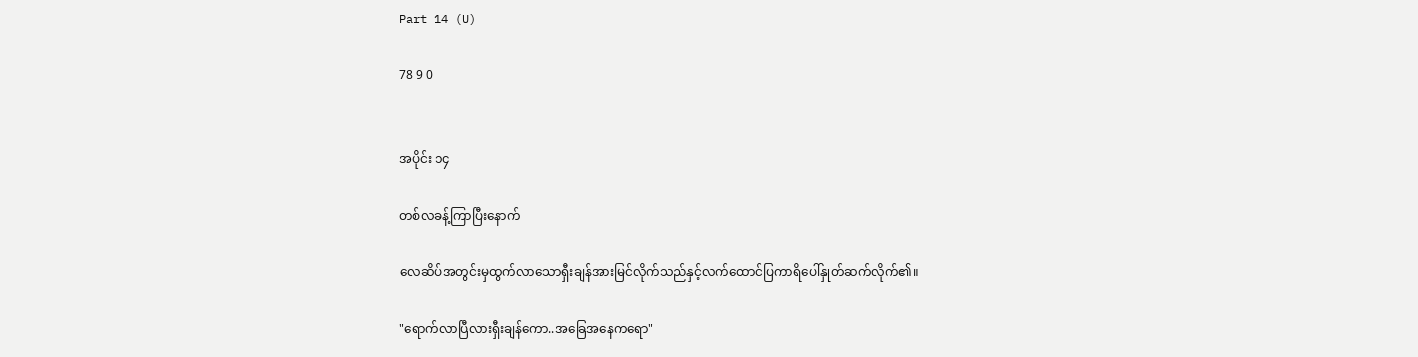Part 14 (U)

78 9 0


အပိုင်း ၁၄

တစ်လခန့်ကြာပြီးနောက်

လေဆိပ်အတွင်းမှထွက်လာသောရှီးချန်အားမြင်လိုက်သည်နှင့်လက်ထောင်ပြကာရိပေါ်နှုတ်ဆက်လိုက်၏။

"ရောက်လာပြီလားရှီးချန်ကော..အခြေအနေကရော"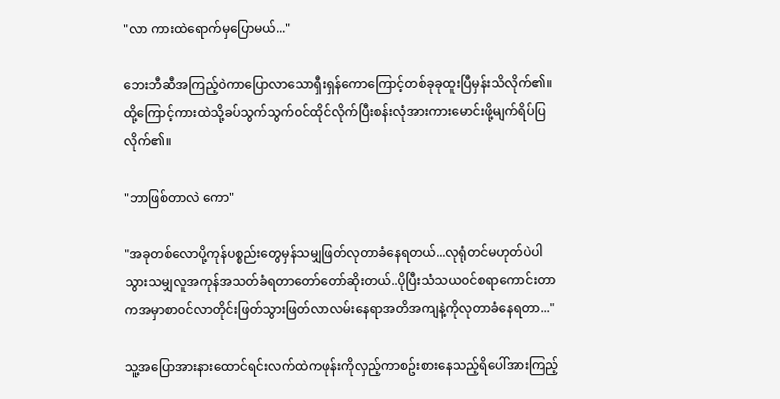"လာ ကားထဲရောက်မှပြောမယ်..."

ဘေးဘီဆီအကြည့်၀ဲကာပြောလာသောရှီးရှန်ကောကြောင့်တစ်ခုခုထူးပြီမှန်းသိလိုက်၏။ထို့ကြောင့်ကားထဲသို့ခပ်သွက်သွက်၀င်ထိုင်လိုက်ပြီးစန်းလုံအားကားမောင်းဖို့မျက်ရိပ်ပြလိုက်၏။

"ဘာဖြစ်တာလဲ ကော"

"အခုတစ်လောပို့ကုန်ပစ္စည်းတွေမှန်သမျှဖြတ်လုတာခံနေရတယ်...လုရုံတင်မဟုတ်ပဲပါသွားသမျှလူအကုန်အသတ်ခံရတာတော်တော်ဆိုးတယ်..ပိုပြီးသံသယ၀င်စရာကောင်းတာကအမှာစာ၀င်လာတိုင်းဖြတ်သွားဖြတ်လာလမ်းနေရာအတိအကျနဲ့ကိုလုတာခံနေရတာ..."

သူ့အပြောအားနားထောင်ရင်းလက်ထဲကဖုန်းကိုလှည့်ကာစဥ်းစားနေသည့်ရိပေါ်အားကြည့်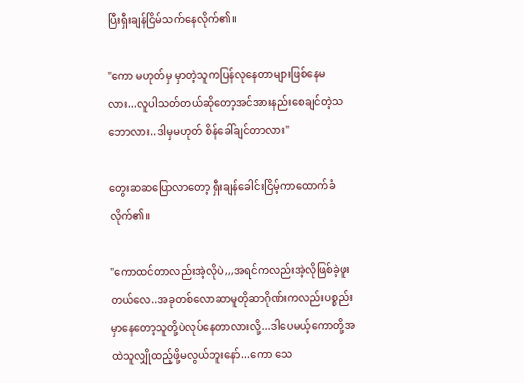ပြီးရှီးချန်ငြိမ်သက်နေလိုက်၏။

"ကော မဟုတ်မှ မှာတဲ့သူကပြန်လုနေတာများဖြစ်နေမလား...လူပါသတ်တယ်ဆိုတော့အင်အားနည်းစေချင်တဲ့သဘောလား..ဒါမှမဟုတ် စိန်ခေါ်ချင်တာလား"

တွေးဆဆပြောလာတော့ ရှီးချန်ခေါင်းငြိမ့်ကာထောက်ခံလိုက်၏။

"ကောထင်တာလည်းအဲ့လိုပဲ,,,အရင်ကလည်းအဲ့လိုဖြစ်ခဲ့ဖူးတယ်လေ..အခုတစ်လောဆာမူတိုဆာဂိုဏ်းကလည်းပစ္စည်းမှာနေတော့သူတို့ပဲလုပ်နေတာလားလို့...ဒါပေမယ့်ကောတို့အထဲသူလျှိုထည့်ဖို့မလွယ်ဘူးနော်...ကော သေ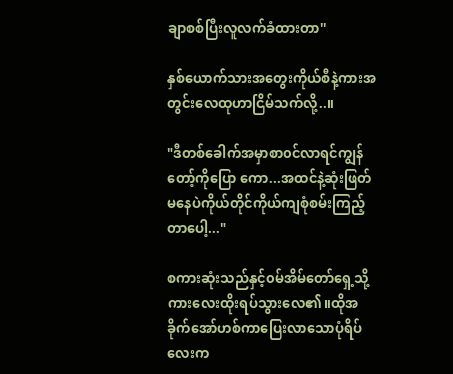ချာစစ်ပြီးလူလက်ခံထားတာ''

နှစ်ယောက်သားအတွေးကိုယ်စီနဲ့ကားအတွင်းလေထုဟာငြိမ်သက်လို့..။

"ဒီတစ်ခေါက်အမှာစာ၀င်လာရင်ကျွန်တော့်ကိုပြော ကော...အထင်နဲ့ဆုံးဖြတ်မနေပဲကိုယ်တိုင်ကိုယ်ကျစုံစမ်းကြည့်တာပေါ့..."

စကားဆုံးသည်နှင့်၀မ်အိမ်တော်ရှေ့သို့ကားလေးထိုးရပ်သွားလေ၏။ထိုအခိုက်အော်ဟစ်ကာပြေးလာသောပုံရိပ်လေးက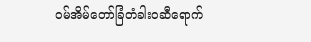၀မ်အိမ်တော်ခြံတံခါး၀ဆီရောက်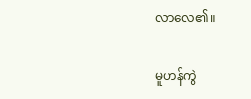လာလေ၏။

မူဟန်ကွဲ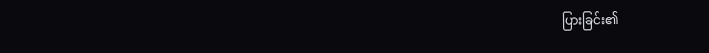ပြားခြင်း၏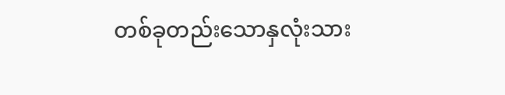တစ်ခုတည်းသောနှလုံးသား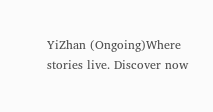YiZhan (Ongoing)Where stories live. Discover now